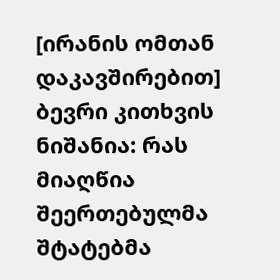[ირანის ომთან დაკავშირებით] ბევრი კითხვის ნიშანია: რას მიაღწია შეერთებულმა შტატებმა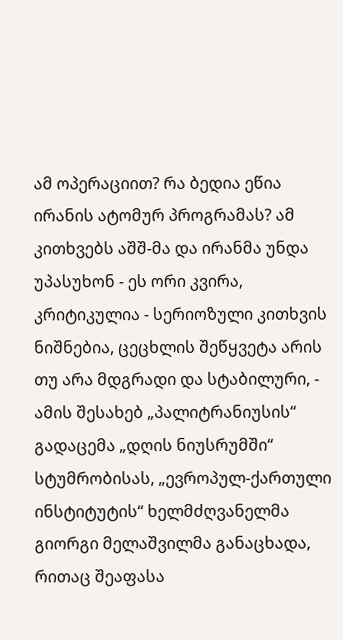ამ ოპერაციით? რა ბედია ეწია ირანის ატომურ პროგრამას? ამ კითხვებს აშშ-მა და ირანმა უნდა უპასუხონ - ეს ორი კვირა, კრიტიკულია - სერიოზული კითხვის ნიშნებია, ცეცხლის შეწყვეტა არის თუ არა მდგრადი და სტაბილური, - ამის შესახებ „პალიტრანიუსის“ გადაცემა „დღის ნიუსრუმში“ სტუმრობისას, „ევროპულ-ქართული ინსტიტუტის“ ხელმძღვანელმა გიორგი მელაშვილმა განაცხადა, რითაც შეაფასა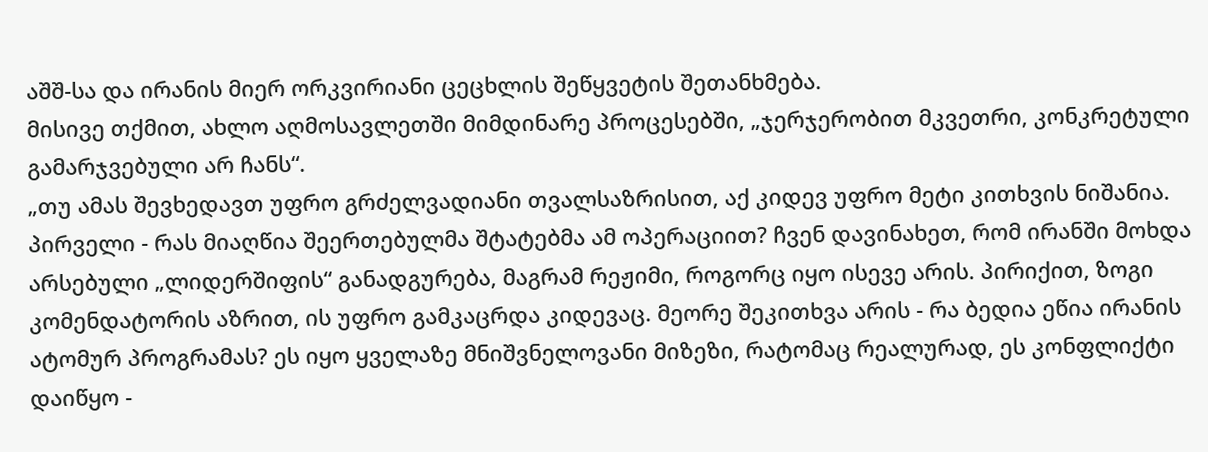აშშ-სა და ირანის მიერ ორკვირიანი ცეცხლის შეწყვეტის შეთანხმება.
მისივე თქმით, ახლო აღმოსავლეთში მიმდინარე პროცესებში, „ჯერჯერობით მკვეთრი, კონკრეტული გამარჯვებული არ ჩანს“.
„თუ ამას შევხედავთ უფრო გრძელვადიანი თვალსაზრისით, აქ კიდევ უფრო მეტი კითხვის ნიშანია. პირველი - რას მიაღწია შეერთებულმა შტატებმა ამ ოპერაციით? ჩვენ დავინახეთ, რომ ირანში მოხდა არსებული „ლიდერშიფის“ განადგურება, მაგრამ რეჟიმი, როგორც იყო ისევე არის. პირიქით, ზოგი კომენდატორის აზრით, ის უფრო გამკაცრდა კიდევაც. მეორე შეკითხვა არის - რა ბედია ეწია ირანის ატომურ პროგრამას? ეს იყო ყველაზე მნიშვნელოვანი მიზეზი, რატომაც რეალურად, ეს კონფლიქტი დაიწყო -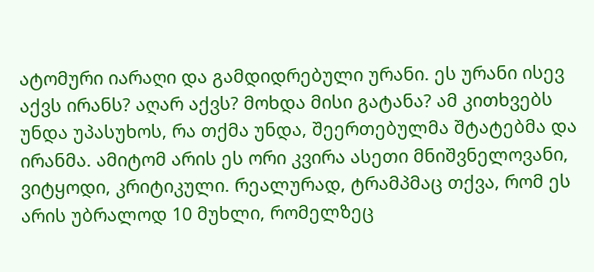ატომური იარაღი და გამდიდრებული ურანი. ეს ურანი ისევ აქვს ირანს? აღარ აქვს? მოხდა მისი გატანა? ამ კითხვებს უნდა უპასუხოს, რა თქმა უნდა, შეერთებულმა შტატებმა და ირანმა. ამიტომ არის ეს ორი კვირა ასეთი მნიშვნელოვანი, ვიტყოდი, კრიტიკული. რეალურად, ტრამპმაც თქვა, რომ ეს არის უბრალოდ 10 მუხლი, რომელზეც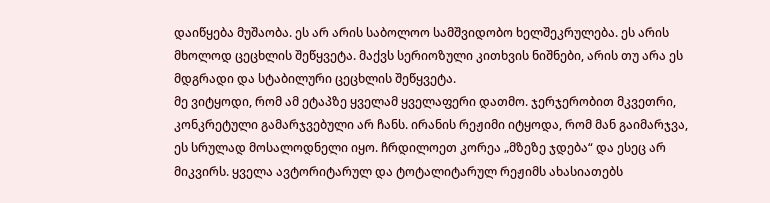დაიწყება მუშაობა. ეს არ არის საბოლოო სამშვიდობო ხელშეკრულება. ეს არის მხოლოდ ცეცხლის შეწყვეტა. მაქვს სერიოზული კითხვის ნიშნები, არის თუ არა ეს მდგრადი და სტაბილური ცეცხლის შეწყვეტა.
მე ვიტყოდი, რომ ამ ეტაპზე ყველამ ყველაფერი დათმო. ჯერჯერობით მკვეთრი, კონკრეტული გამარჯვებული არ ჩანს. ირანის რეჟიმი იტყოდა, რომ მან გაიმარჯვა, ეს სრულად მოსალოდნელი იყო. ჩრდილოეთ კორეა „მზეზე ჯდება“ და ესეც არ მიკვირს. ყველა ავტორიტარულ და ტოტალიტარულ რეჟიმს ახასიათებს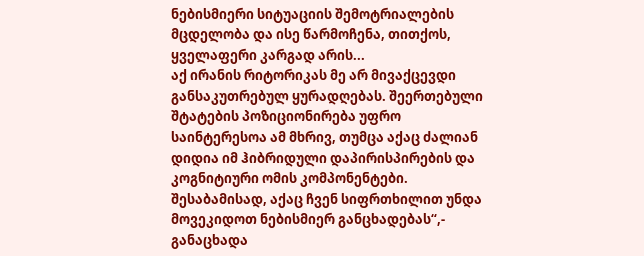ნებისმიერი სიტუაციის შემოტრიალების მცდელობა და ისე წარმოჩენა, თითქოს, ყველაფერი კარგად არის...
აქ ირანის რიტორიკას მე არ მივაქცევდი განსაკუთრებულ ყურადღებას. შეერთებული შტატების პოზიციონირება უფრო საინტერესოა ამ მხრივ, თუმცა აქაც ძალიან დიდია იმ ჰიბრიდული დაპირისპირების და კოგნიტიური ომის კომპონენტები. შესაბამისად, აქაც ჩვენ სიფრთხილით უნდა მოვეკიდოთ ნებისმიერ განცხადებას“,- განაცხადა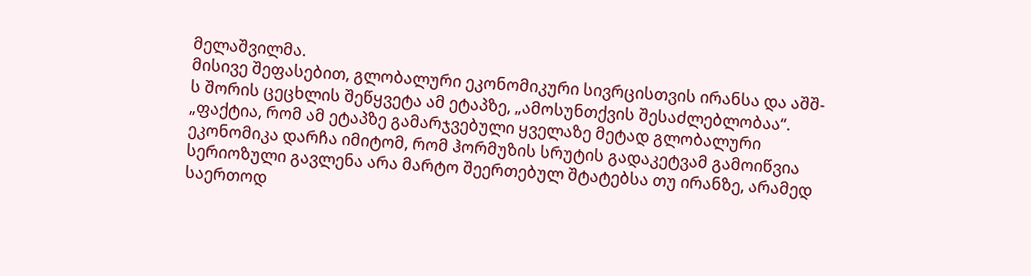მელაშვილმა.
მისივე შეფასებით, გლობალური ეკონომიკური სივრცისთვის ირანსა და აშშ-ს შორის ცეცხლის შეწყვეტა ამ ეტაპზე, „ამოსუნთქვის შესაძლებლობაა“.
„ფაქტია, რომ ამ ეტაპზე გამარჯვებული ყველაზე მეტად გლობალური ეკონომიკა დარჩა იმიტომ, რომ ჰორმუზის სრუტის გადაკეტვამ გამოიწვია სერიოზული გავლენა არა მარტო შეერთებულ შტატებსა თუ ირანზე, არამედ საერთოდ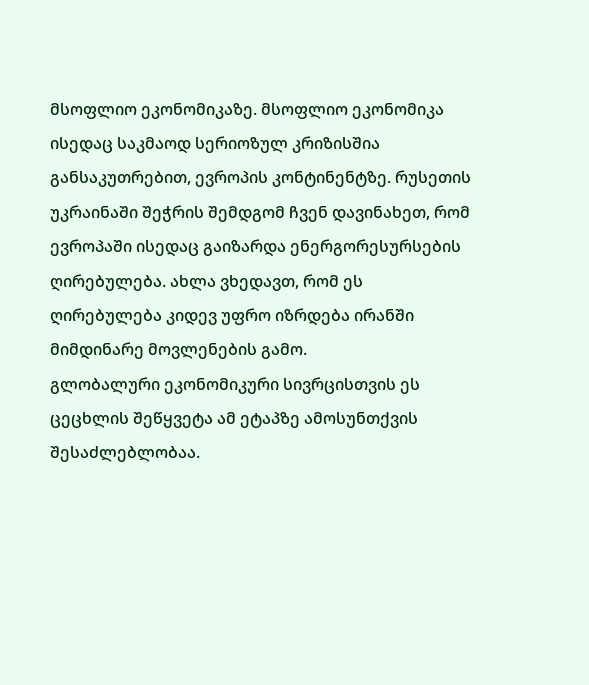მსოფლიო ეკონომიკაზე. მსოფლიო ეკონომიკა ისედაც საკმაოდ სერიოზულ კრიზისშია განსაკუთრებით, ევროპის კონტინენტზე. რუსეთის უკრაინაში შეჭრის შემდგომ ჩვენ დავინახეთ, რომ ევროპაში ისედაც გაიზარდა ენერგორესურსების ღირებულება. ახლა ვხედავთ, რომ ეს ღირებულება კიდევ უფრო იზრდება ირანში მიმდინარე მოვლენების გამო.
გლობალური ეკონომიკური სივრცისთვის ეს ცეცხლის შეწყვეტა ამ ეტაპზე ამოსუნთქვის შესაძლებლობაა.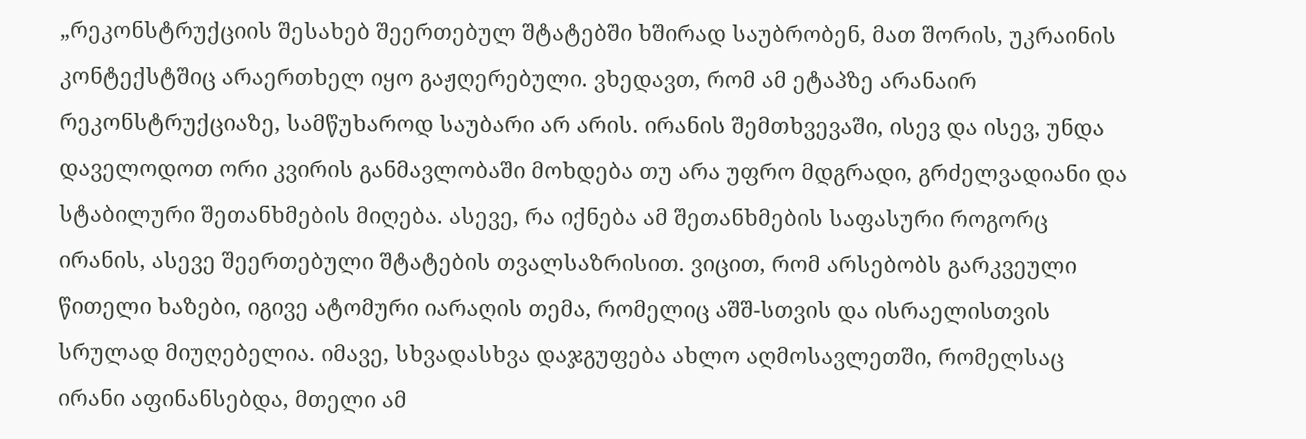„რეკონსტრუქციის შესახებ შეერთებულ შტატებში ხშირად საუბრობენ, მათ შორის, უკრაინის კონტექსტშიც არაერთხელ იყო გაჟღერებული. ვხედავთ, რომ ამ ეტაპზე არანაირ რეკონსტრუქციაზე, სამწუხაროდ საუბარი არ არის. ირანის შემთხვევაში, ისევ და ისევ, უნდა დაველოდოთ ორი კვირის განმავლობაში მოხდება თუ არა უფრო მდგრადი, გრძელვადიანი და სტაბილური შეთანხმების მიღება. ასევე, რა იქნება ამ შეთანხმების საფასური როგორც ირანის, ასევე შეერთებული შტატების თვალსაზრისით. ვიცით, რომ არსებობს გარკვეული წითელი ხაზები, იგივე ატომური იარაღის თემა, რომელიც აშშ-სთვის და ისრაელისთვის სრულად მიუღებელია. იმავე, სხვადასხვა დაჯგუფება ახლო აღმოსავლეთში, რომელსაც ირანი აფინანსებდა, მთელი ამ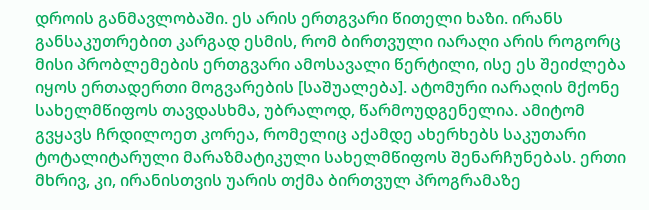დროის განმავლობაში. ეს არის ერთგვარი წითელი ხაზი. ირანს განსაკუთრებით კარგად ესმის, რომ ბირთვული იარაღი არის როგორც მისი პრობლემების ერთგვარი ამოსავალი წერტილი, ისე ეს შეიძლება იყოს ერთადერთი მოგვარების [საშუალება]. ატომური იარაღის მქონე სახელმწიფოს თავდასხმა, უბრალოდ, წარმოუდგენელია. ამიტომ გვყავს ჩრდილოეთ კორეა, რომელიც აქამდე ახერხებს საკუთარი ტოტალიტარული მარაზმატიკული სახელმწიფოს შენარჩუნებას. ერთი მხრივ, კი, ირანისთვის უარის თქმა ბირთვულ პროგრამაზე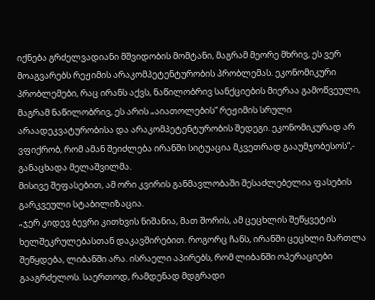იქნება გრძელვადიანი მშვიდობის მომტანი, მაგრამ მეორე მხრივ, ეს ვერ მოაგვარებს რეჟიმის არაკომპეტენტურობის პრობლემას. ეკონომიკური პრობლემები, რაც ირანს აქვს, ნაწილობრივ სანქციების მიერაა გამოწვეული, მაგრამ ნაწილობრივ, ეს არის „აიათოლების“ რეჟიმის სრული არაადეკვატურობისა და არაკომპეტენტურობის შედეგი. ეკონომიკურად არ ვფიქრობ, რომ ამან შეიძლება ირანში სიტუაცია მკვეთრად გააუმჯობესოს“,- განაცხადა მელაშვილმა.
მისივე შეფასებით, ამ ორი კვირის განმავლობაში შესაძლებელია ფასების გარკვეული სტაბილიზაცია.
„ჯერ კიდევ ბევრი კითხვის ნიშანია, მათ შორის, ამ ცეცხლის შეწყვეტის ხელშეკრულებასთან დაკავშირებით. როგორც ჩანს, ირანში ცეცხლი მართლა შეწყდება, ლიბანში არა. ისრაელი აპირებს, რომ ლიბანში ოპერაციები გააგრძელოს. საერთოდ, რამდენად მდგრადი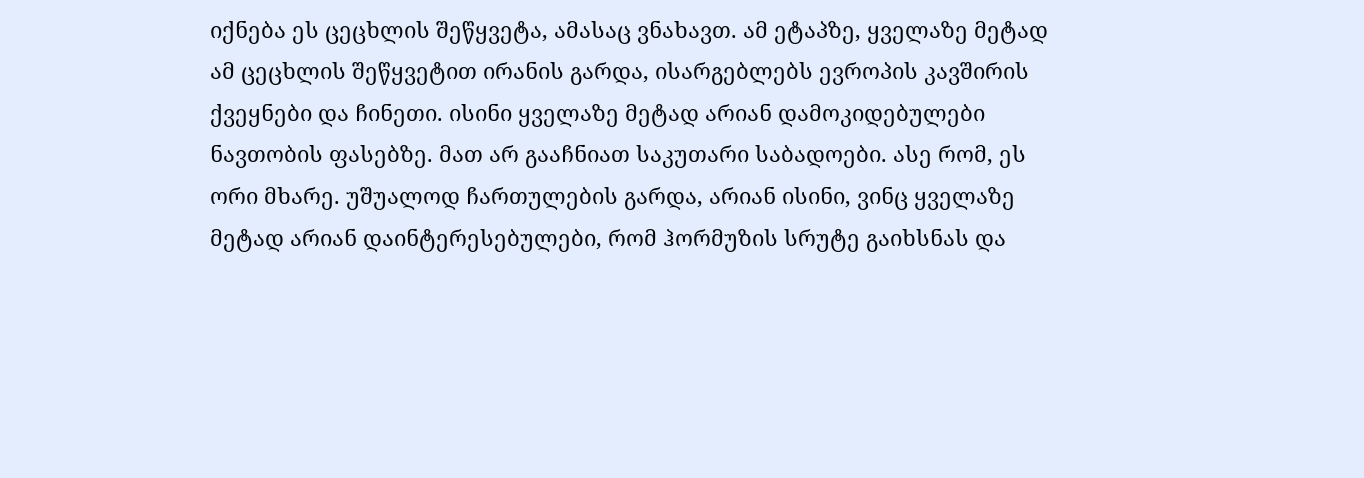იქნება ეს ცეცხლის შეწყვეტა, ამასაც ვნახავთ. ამ ეტაპზე, ყველაზე მეტად ამ ცეცხლის შეწყვეტით ირანის გარდა, ისარგებლებს ევროპის კავშირის ქვეყნები და ჩინეთი. ისინი ყველაზე მეტად არიან დამოკიდებულები ნავთობის ფასებზე. მათ არ გააჩნიათ საკუთარი საბადოები. ასე რომ, ეს ორი მხარე. უშუალოდ ჩართულების გარდა, არიან ისინი, ვინც ყველაზე მეტად არიან დაინტერესებულები, რომ ჰორმუზის სრუტე გაიხსნას და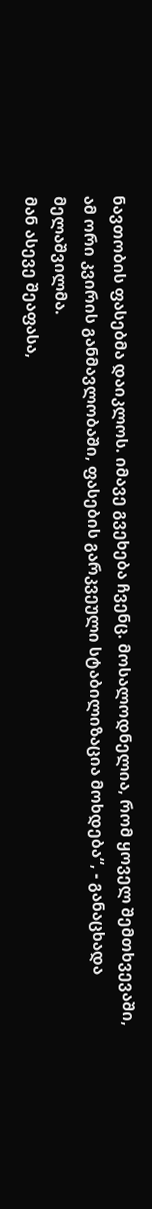ნავთობის ფასებმა დაიკლოს. იმავე გვეხება ჩვენც. მოსალოდნელია, რომ ყოველ შემთხვევაში, ამ ორი კვირის განმავლობაში, ფასების გარკვეული სტაბილიზაცია მოხდება“, - განაცხადა მელაშვილმა.
მან ასევე შეაფასა,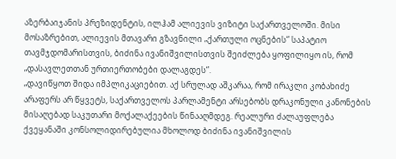აზერბაიჯანის პრეზიდენტის, ილჰამ ალიევის ვიზიტი საქართველოში. მისი მოსაზრებით, ალიევის მთავარი გზავნილი „ქართული ოცნების“ საპატიო თავმჯდომარისთვის, ბიძინა ივანიშვილისთვის შეიძლება ყოფილიყო ის, რომ „დასავლეთთან ურთიერთობები დალაგდეს“.
„დავიწყოთ შიდა იმპლიკაციებით. აქ სრულად აშკარაა, რომ ირაკლი კობახიძე არაფერს არ წყვეტს, საქართველოს პარლამენტი არსებობს დრაკონული კანონების მისაღებად საკუთარი მოქალაქეების წინააღმდეგ. რეალური ძალაუფლება ქვეყანაში კონსოლიდირებულია მხოლოდ ბიძინა ივანიშვილის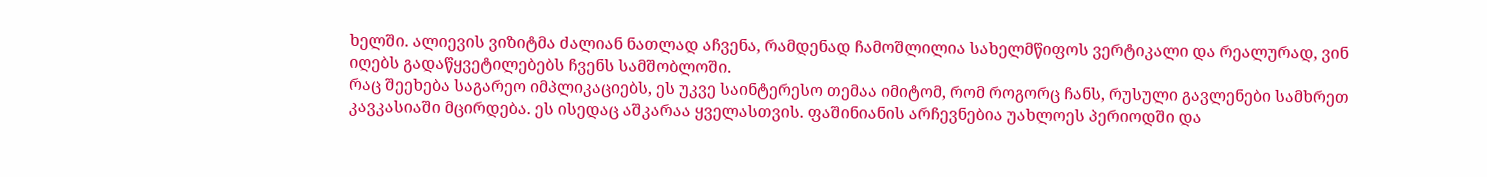ხელში. ალიევის ვიზიტმა ძალიან ნათლად აჩვენა, რამდენად ჩამოშლილია სახელმწიფოს ვერტიკალი და რეალურად, ვინ იღებს გადაწყვეტილებებს ჩვენს სამშობლოში.
რაც შეეხება საგარეო იმპლიკაციებს, ეს უკვე საინტერესო თემაა იმიტომ, რომ როგორც ჩანს, რუსული გავლენები სამხრეთ კავკასიაში მცირდება. ეს ისედაც აშკარაა ყველასთვის. ფაშინიანის არჩევნებია უახლოეს პერიოდში და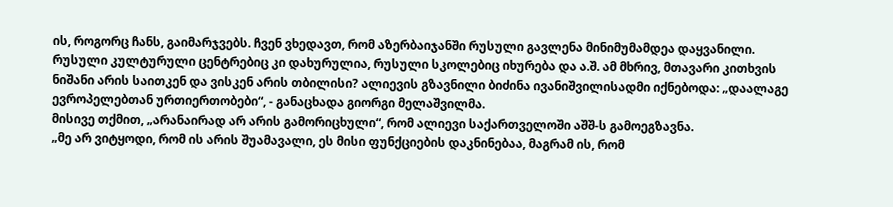ის, როგორც ჩანს, გაიმარჯვებს. ჩვენ ვხედავთ, რომ აზერბაიჯანში რუსული გავლენა მინიმუმამდეა დაყვანილი. რუსული კულტურული ცენტრებიც კი დახურულია, რუსული სკოლებიც იხურება და ა.შ. ამ მხრივ, მთავარი კითხვის ნიშანი არის საითკენ და ვისკენ არის თბილისი? ალიევის გზავნილი ბიძინა ივანიშვილისადმი იქნებოდა: „დაალაგე ევროპელებთან ურთიერთობები“, - განაცხადა გიორგი მელაშვილმა.
მისივე თქმით, „არანაირად არ არის გამორიცხული“, რომ ალიევი საქართველოში აშშ-ს გამოეგზავნა.
„მე არ ვიტყოდი, რომ ის არის შუამავალი, ეს მისი ფუნქციების დაკნინებაა, მაგრამ ის, რომ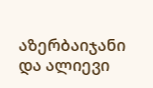აზერბაიჯანი და ალიევი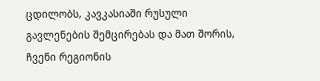ცდილობს, კავკასიაში რუსული გავლენების შემცირებას და მათ შორის, ჩვენი რეგიონის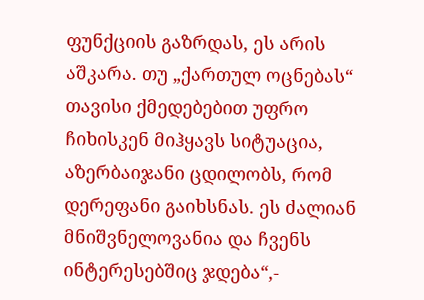ფუნქციის გაზრდას, ეს არის აშკარა. თუ „ქართულ ოცნებას“ თავისი ქმედებებით უფრო ჩიხისკენ მიჰყავს სიტუაცია, აზერბაიჯანი ცდილობს, რომ დერეფანი გაიხსნას. ეს ძალიან მნიშვნელოვანია და ჩვენს ინტერესებშიც ჯდება“,-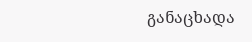განაცხადა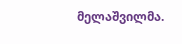მელაშვილმა.